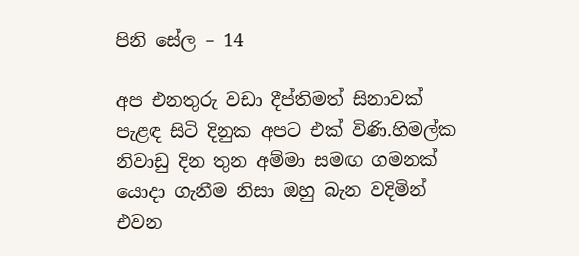පිනි සේල – 14

අප එනතුරු වඩා දීප්තිමත් සිනාවක් පැළඳ සිටි දිනුක අපට එක් විණි.හිමල්ක නිවාඩු දින තුන අම්මා සමඟ ගමනක් යොදා ගැනීම නිසා ඔහු බැන වදිමින් එවන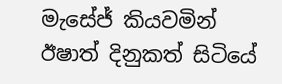මැසේජ් කියවමින් ඊෂාත් දිනුකත් සිටියේ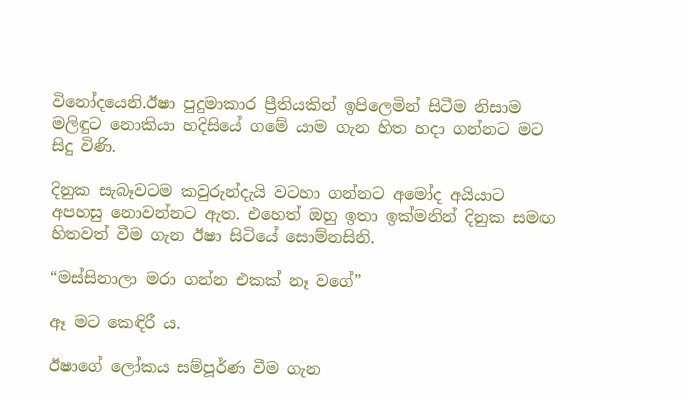විනෝදයෙනි.ඊෂා පුදුමාකාර ප්‍රීතියකින් ඉපිලෙමින් සිටීම නිසාම මලිඳුට නොකියා හදිසියේ ගමේ යාම ගැන හිත හදා ගන්නට මට සිදු විණි.

දිනුක සැබෑවටම කවුරුන්දැයි වටහා ගන්නට අමෝද අයියාට අපහසු නොවන්නට ඇත. එහෙත් ඔහු ඉතා ඉක්මනින් දිනුක සමඟ හිතවත් වීම ගැන ඊෂා සිටියේ සොම්නසිනි.

“මස්සිනාලා මරා ගන්න එකක් නෑ වගේ”

ඈ මට කෙඳිරී ය.

ඊෂාගේ ලෝකය සම්පූර්ණ වීම ගැන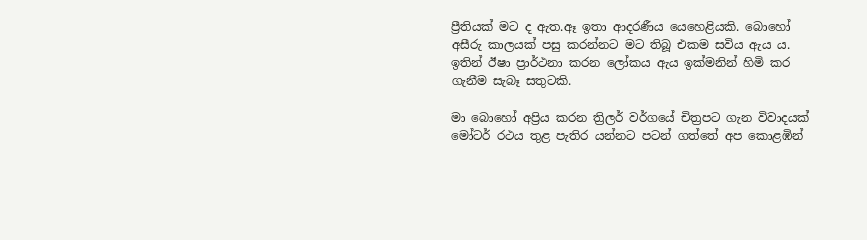ප්‍රීතියක් මට ද ඇත.ඈ ඉතා ආදරණීය යෙහෙළියකි. බොහෝ අසීරු කාලයක් පසු කරන්නට මට තිබූ එකම සවිය ඇය ය. ඉතින් ඊෂා ප්‍රාර්ථනා කරන ලෝකය ඇය ඉක්මනින් හිමි කර ගැනීම සැබෑ සතුටකි.

මා බොහෝ අප්‍රිය කරන ත්‍රිලර් වර්ගයේ චිත්‍රපට ගැන විවාදයක් මෝටර් රථය තුළ පැතිර යන්නට පටන් ගත්තේ අප කොළඹින්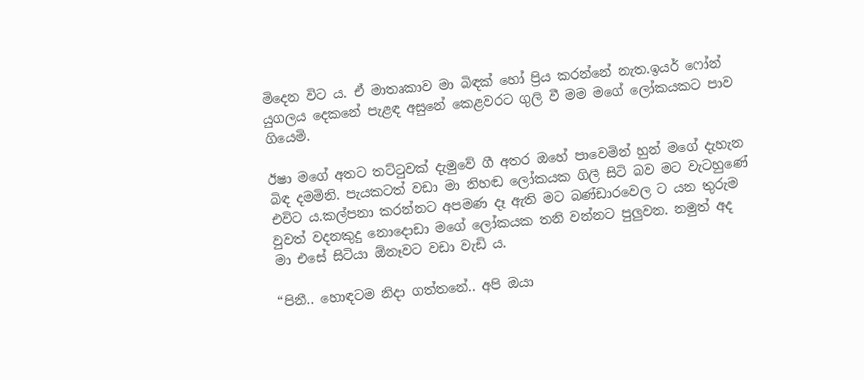මිදෙන විට ය. ඒ මාතෘකාව මා බිඳක් හෝ ප්‍රිය කරන්නේ නැත.ඉයර් ෆෝන් යුගලය දෙකනේ පැළඳ අසුනේ කෙළවරට ගුලි වී මම මගේ ලෝකයකට පාව ගියෙමි.

ඊෂා මගේ අතට තට්ටුවක් දැමුවේ ගී අතර ඔහේ පාවෙමින් හුන් මගේ දැහැන බිඳ දමමිනි. පැයකටත් වඩා මා නිහඬ ලෝකයක ගිලී සිටි බව මට වැටහුණේ එවිට ය.කල්පනා කරන්නට අපමණ දෑ ඇති මට බණ්ඩාරවෙල ට යන තුරුම වුවත් වදනකුදු නොදොඩා මගේ ලෝකයක තනි වන්නට පුලුවන. නමුත් අද මා එසේ සිටියා ඕනෑවට වඩා වැඩි ය.

“පිනී.. හොඳටම නිදා ගත්තනේ.. අපි ඔයා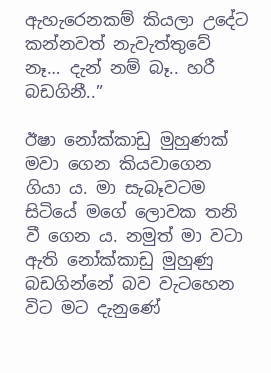ඇහැරෙනකම් කියලා උදේට කන්නවත් නැවැත්තුවේ නෑ… දැන් නම් බෑ.. හරී බඩගිනී..”

ඊෂා නෝක්කාඩු මුහුණක් මවා ගෙන කියවාගෙන ගියා ය. මා සැබෑවටම සිටියේ මගේ ලොවක තනි වී ගෙන ය. නමුත් මා වටා ඇති නෝක්කාඩු මුහුණු බඩගින්නේ බව වැටහෙන විට මට දැනුණේ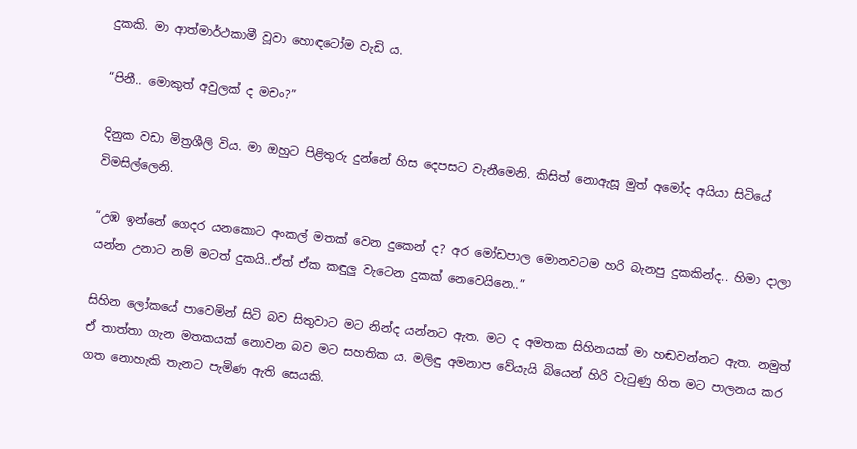දුකකි. මා ආත්මාර්ථකාමී වූවා හොඳටෝම වැඩි ය.

“පිනී.. මොකුත් අවුලක් ද මචං?”

දිනුක වඩා මිත්‍රශීලි විය. මා ඔහුට පිළිතුරු දුන්නේ හිස දෙපසට වැනීමෙනි. කිසිත් නොඇසූ මුත් අමෝද අයියා සිටියේ විමසිල්ලෙනි.

“උඹ ඉන්නේ ගෙදර යනකොට අංකල් මතක් වෙන දුකෙන් ද? අර මෝඩපාල මොනවටම හරි බැනපු දුකකින්ද.. හිමා දාලා යන්න උනාට නම් මටත් දුකයි..ඒත් ඒක කඳුලු වැටෙන දුකක් නෙවෙයිනෙ..”

සිහින ලෝකයේ පාවෙමින් සිටි බව සිතුවාට මට නින්ද යන්නට ඇත. මට ද අමතක සිහිනයක් මා හඬවන්නට ඇත. නමුත් ඒ තාත්තා ගැන මතකයක් නොවන බව මට සහතික ය. මලිඳු අමනාප වේයැයි බියෙන් හිරි වැටුණු හිත මට පාලනය කර ගත නොහැකි තැනට පැමිණ ඇති සෙයකි.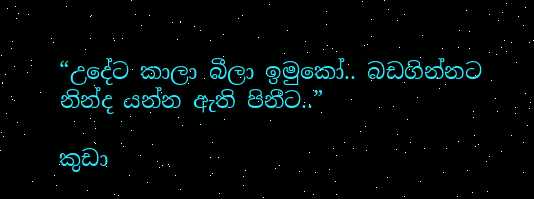“උදේට කාලා බීලා ඉමුකෝ.. බඩගින්නට නින්ද යන්න ඇති පිනීට..”

කුඩා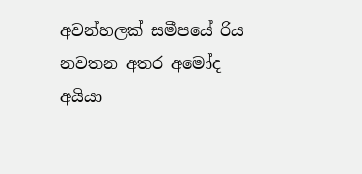අවන්හලක් සමීපයේ රිය නවතන අතර අමෝද අයියා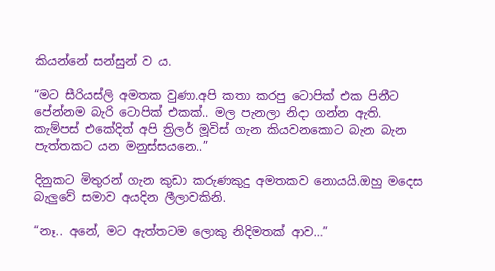කියන්නේ සන්සුන් ව ය.

“මට සීරියස්ලි අමතක වුණා.අපි කතා කරපු ටොපික් එක පිනීට පේන්නම බැරි ටොපික් එකක්.. මල පැනලා නිදා ගන්න ඇති. කැම්පස් එකේදිත් අපි ත්‍රිලර් මූවිස් ගැන කියවනකොට බැන බැන පැත්තකට යන මනුස්සයනෙ..”

දිනුකට මිතුරන් ගැන කුඩා කරුණකුදු අමතකව නොයයි.ඔහු මදෙස බැලුවේ සමාව අයදින ලීලාවකිනි.

“නෑ.. අනේ, මට ඇත්තටම ලොකු නිදිමතක් ආව…”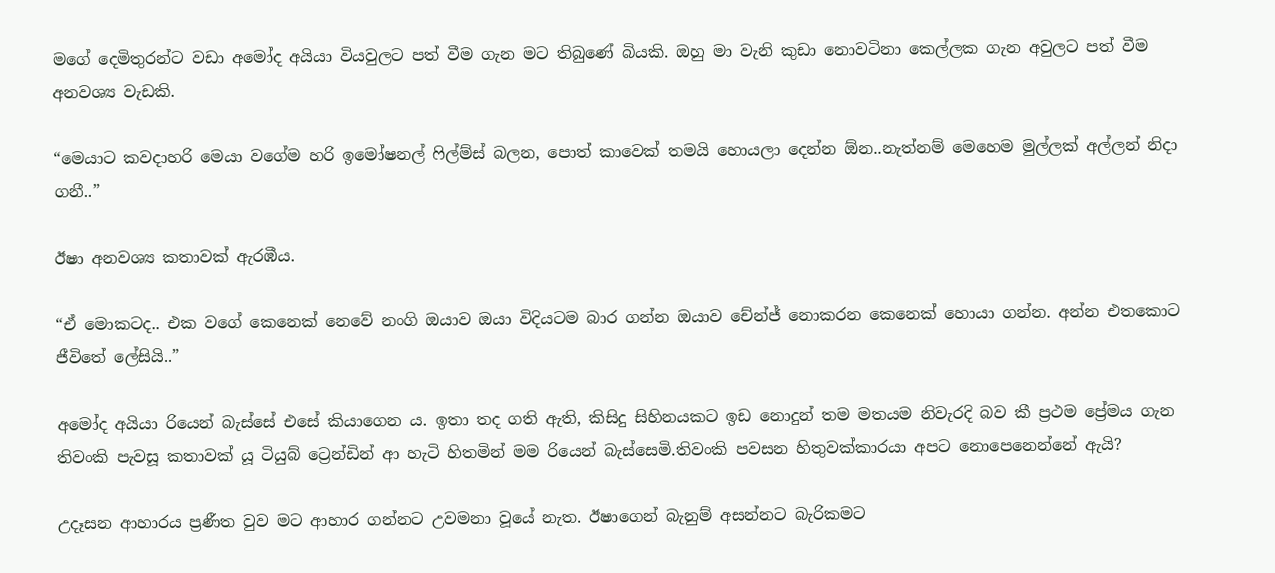මගේ දෙමිතුරන්ට වඩා අමෝද අයියා වියවුලට පත් වීම ගැන මට තිබුණේ බියකි. ඔහු මා වැනි කුඩා නොවටිනා කෙල්ලක ගැන අවුලට පත් වීම අනවශ්‍ය වැඩකි.

“මෙයාට කවදාහරි මෙයා වගේම හරි ඉමෝෂනල් ෆිල්ම්ස් බලන, පොත් කාවෙක් තමයි හොයලා දෙන්න ඕන..නැත්නම් මෙහෙම මුල්ලක් අල්ලන් නිදා ගනී..”

ඊෂා අනවශ්‍ය කතාවක් ඇරඹීය.

“ඒ මොකටද.. එක වගේ කෙනෙක් නෙවේ නංගි ඔයාව ඔයා විදියටම බාර ගන්න ඔයාව චේන්ජ් නොකරන කෙනෙක් හොයා ගන්න. අන්න එතකොට ජීවිතේ ලේසියි..”

අමෝද අයියා රියෙන් බැස්සේ එසේ කියාගෙන ය. ඉතා තද ගති ඇති, කිසිදු සිහිනයකට ඉඩ නොදුන් තම මතයම නිවැරදි බව කී ප්‍රථම ප්‍රේමය ගැන තිවංකි පැවසූ කතාවක් යූ ටියුබ් ට්‍රෙන්ඩින් ආ හැටි හිතමින් මම රියෙන් බැස්සෙමි.තිවංකි පවසන හිතුවක්කාරයා අපට නොපෙනෙන්නේ ඇයි?

උදෑසන ආහාරය ප්‍රණීත වුව මට ආහාර ගන්නට උවමනා වූයේ නැත. ඊෂාගෙන් බැනුම් අසන්නට බැරිකමට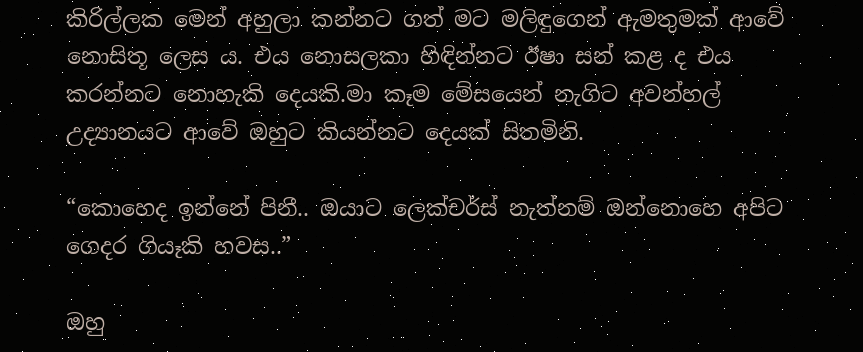කිරිල්ලක මෙන් අහුලා කන්නට ගත් මට මලිඳුගෙන් ඇමතුමක් ආවේ නොසිතූ ලෙස ය. එය නොසලකා හිඳින්නට ඊෂා සන් කළ ද එය කරන්නට නොහැකි දෙයකි.මා කෑම මේසයෙන් නැගිට අවන්හල් උද්‍යානයට ආවේ ඔහුට කියන්නට දෙයක් සිතමිනි.

“කොහෙද ඉන්නේ පිනී.. ඔයාට ලෙක්චර්ස් නැත්නම් ඔන්නොහෙ අපිට ගෙදර ගියෑකි හවස..”

ඔහු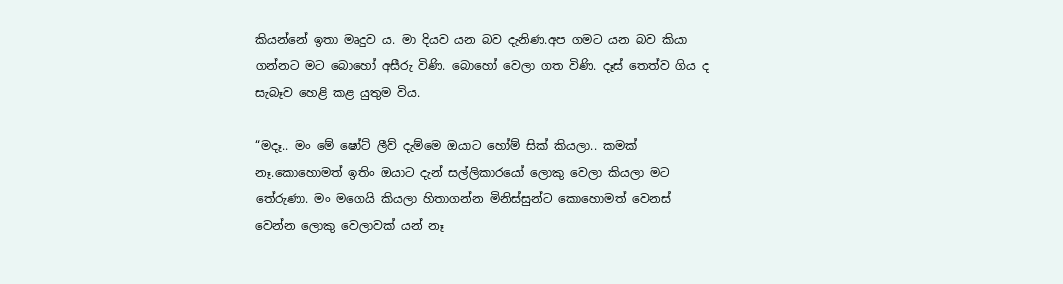කියන්නේ ඉතා මෘදුව ය. මා දියව යන බව දැනිණ.අප ගමට යන බව කියා ගන්නට මට බොහෝ අසීරු විණි. බොහෝ වෙලා ගත විණි. දෑස් තෙත්ව ගිය ද සැබෑව හෙළි කළ යුතුම විය.

“මදෑ.. මං මේ ෂෝට් ලීව් දැම්මෙ ඔයාට හෝම් සික් කියලා.. කමක් නෑ.කොහොමත් ඉතිං ඔයාට දැන් සල්ලිකාරයෝ ලොකු වෙලා කියලා මට තේරුණා. මං මගෙයි කියලා හිතාගන්න මිනිස්සුන්ට කොහොමත් වෙනස් වෙන්න ලොකු වෙලාවක් යන් නෑ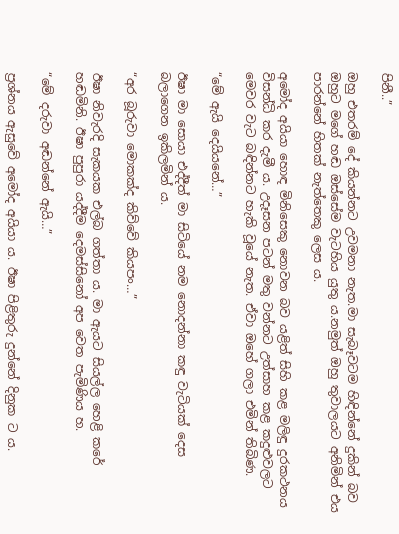පිනී..”

ඔහු එතරම් දේ කියන්නට උවමනා නැත.මා සැබෑවටම හිඳින්නේ දුකින් බව ඔහුට මගේ හඬ ඔස්සේම වැටහිය යුතු ය.නමුත් ඔහු තුවාලයට අනිමින් එය පාරන්නේ හිතක් නැත්තෙකු ලෙස ය.

අමෝද අයියා හොඳ මිනිසෙකු නොවන බව යළිත් සිහි කළ මලිඳු දුරකථනය විසන්ධි කර දැමී ය. උදෑසන පටන් මතු වන්නට උත්සාහ කළ කදුළුවලට මෙවර වැට බඳින්නට හැකි වූයේ නැත. ඒවා ඔහේ ගලා එමින් තිබිණ.

“මේ ඇයි දෙයියනේ…”

ඊෂා මා සොයා එද්දීත් මා සිටියේ නම නොදන්නා කඳු වැටියක් දෙස බලාගෙන ඉකිලමින් ය.

“අර බූරුවා මොකක්ද කිව්වේ කියපං…”

ඊෂා නිවැරදි සැකයක එල්බ ගත්තා ය. මා ඇයට සියල්ල හෙළි කරේ හඬමිනි. ඊෂා පුපුරා යද්දීම දෙමස්සිනෝ අප වෙත පැමිණිය හ.

“මේ දරුවා අඬන්නේ ඇයි…”

ප්‍රශ්නය ඇසුවේ අමෝද අයියා ය. ඊෂා පිළිතුරු දුන්නේ දිනුක ට ය.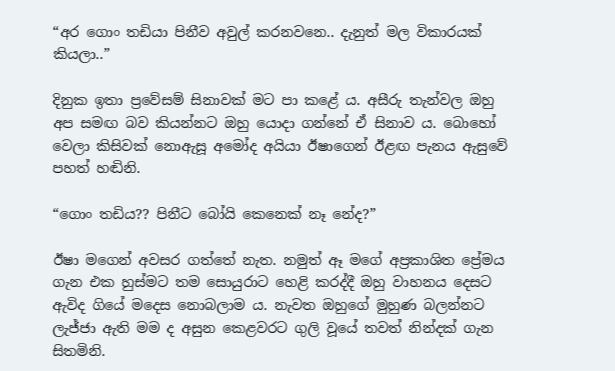“අර ගොං තඩියා පිනීව අවුල් කරනවනෙ.. දැනුත් මල විකාරයක් කියලා..”

දිනුක ඉතා ප්‍රවේසම් සිනාවක් මට පා කළේ ය. අසීරු තැන්වල ඔහු අප සමඟ බව කියන්නට ඔහු යොදා ගන්නේ ඒ සිනාව ය. බොහෝ වෙලා කිසිවක් නොඇසූ අමෝද අයියා ඊෂාගෙන් ඊළඟ පැනය ඇසුවේ පහත් හඬිනි.

“ගොං තඩිය?? පිනීට බෝයි කෙනෙක් නෑ නේද?”

ඊෂා මගෙන් අවසර ගත්තේ නැත. නමුත් ඈ මගේ අප්‍රකාශිත ප්‍රේමය ගැන එක හුස්මට තම සොයුරාට හෙළි කරද්දී ඔහු වාහනය දෙසට ඇවිද ගියේ මදෙස නොබලාම ය. නැවත ඔහුගේ මුහුණ බලන්නට ලැජ්ජා ඇති මම ද අසුන කෙළවරට ගුලි වූයේ තවත් නින්දක් ගැන සිතමිනි.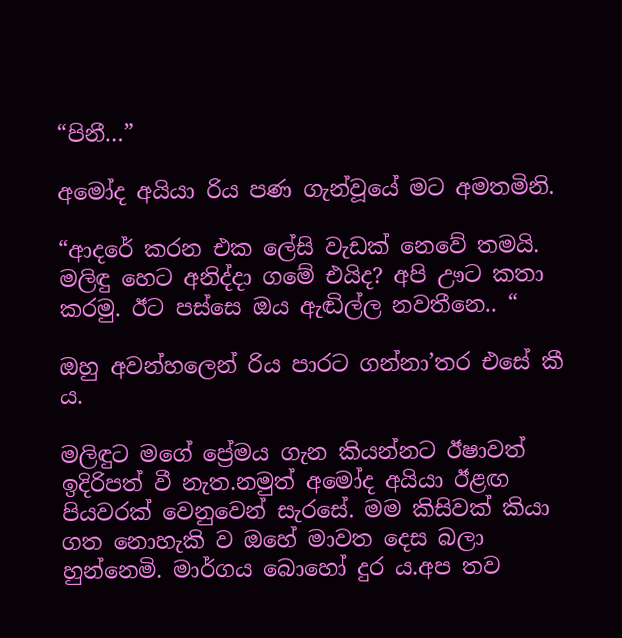“පිනී…”

අමෝද අයියා රිය පණ ගැන්වූයේ මට අමතමිනි.

“ආදරේ කරන එක ලේසි වැඩක් නෙවේ තමයි. මලිඳු හෙට අනිද්දා ගමේ එයිද? අපි ඌට කතා කරමු. ඊට පස්සෙ ඔය ඇඬිල්ල නවතීනෙ.. “

ඔහු අවන්හලෙන් රිය පාරට ගන්නා’තර එසේ කී ය.

මලිඳුට මගේ ප්‍රේමය ගැන කියන්නට ඊෂාවත් ඉදිරිපත් වී නැත.නමුත් අමෝද අයියා ඊළඟ පියවරක් වෙනුවෙන් සැරසේ. මම කිසිවක් කියා ගත නොහැකි ව ඔහේ මාවත දෙස බලා හුන්නෙමි. මාර්ගය බොහෝ දුර ය.අප තව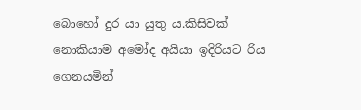බොහෝ දුර යා යුතු ය.කිසිවක් නොකියාම අමෝද අයියා ඉදිරියට රිය ගෙනයමින්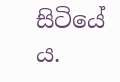සිටියේ ය.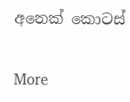අනෙක් කොටස්

More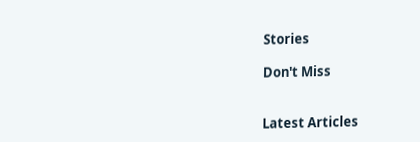Stories

Don't Miss


Latest Articles